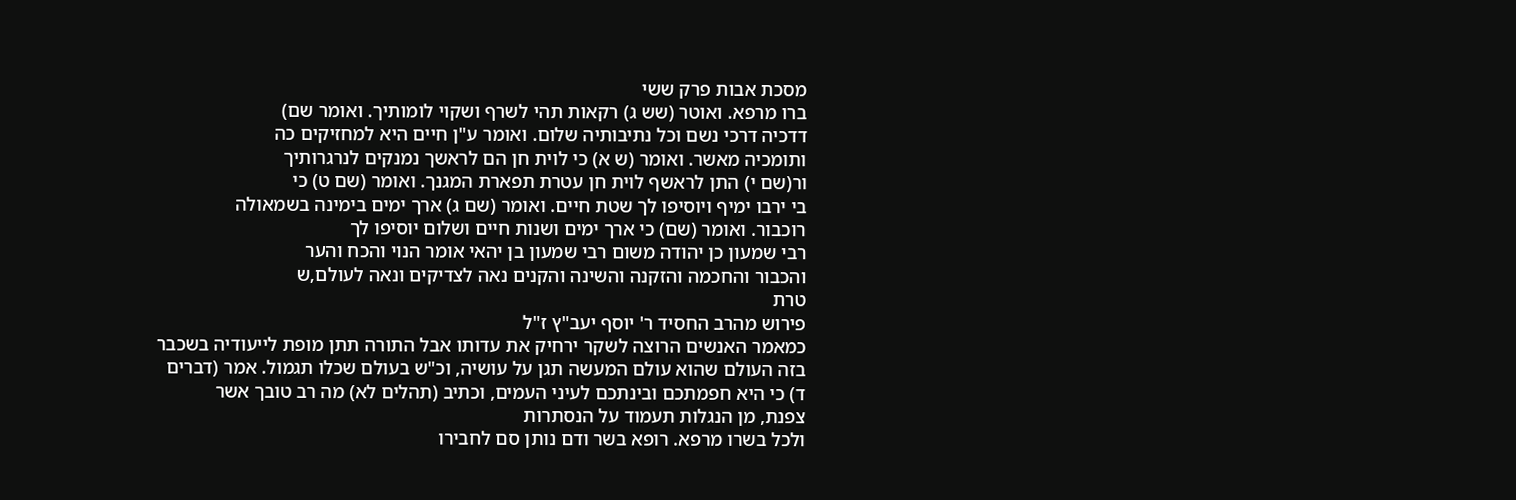מסכת אבות פרק ששי
ברו מרפא. ואוטר (שש ג) רקאות תהי לשרף ושקוי לומותיך. ואומר שם)
דדכיה דרכי נשם וכל נתיבותיה שלום. ואומר ע"ן חיים היא למחזיקים כה
ותומכיה מאשר. ואומר (ש א) כי לוית חן הם לראשך נמנקים לנרגרותיך
ור(שם י) התן לראשף לוית חן עטרת תפארת המגנך. ואומר (שם ט) כי
בי ירבו ימיף ויוסיפו לך שטת חיים. ואומר (שם ג) ארך ימים בימינה בשמאולה
רוכבור. ואומר (שם) כי ארך ימים ושנות חיים ושלום יוסיפו לך
רבי שמעון כן יהודה משום רבי שמעון בן יהאי אומר הנוי והכח והער
והכבור והחכמה והזקנה והשינה והקנים נאה לצדיקים ונאה לעולם,ש
טרת
פירוש מהרב החסיד ר' יוסף יעב"ץ ז"ל
כמאמר האנשים הרוצה לשקר ירחיק את עדותו אבל התורה תתן מופת לייעודיה בשכבר
בזה העולם שהוא עולם המעשה תגן על עושיה, וכ"ש בעולם שכלו תגמול. אמר (דברים
ד) כי היא חפמתכם ובינתכם לעיני העמים, וכתיב (תהלים לא) מה רב טובך אשר
צפנת, מן הנגלות תעמוד על הנסתרות
ולכל בשרו מרפא. רופא בשר ודם נותן סם לחבירו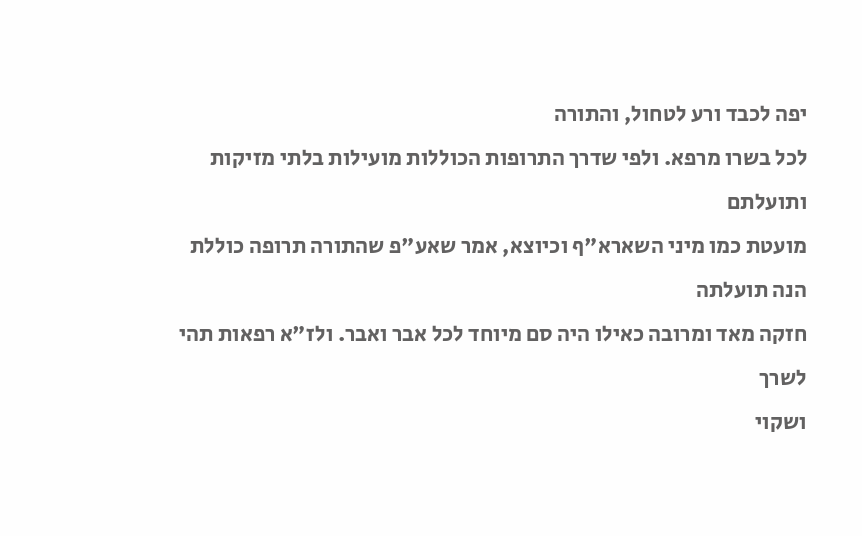יפה לכבד ורע לטחול, והתורה
לכל בשרו מרפא. ולפי שדרך התרופות הכוללות מועילות בלתי מזיקות ותועלתם
מועטת כמו מיני השארא"ף וכיוצא, אמר שאע"פ שהתורה תרופה כוללת הנה תועלתה
חזקה מאד ומרובה כאילו היה סם מיוחד לכל אבר ואבר. ולז"א רפאות תהי לשרך
ושקוי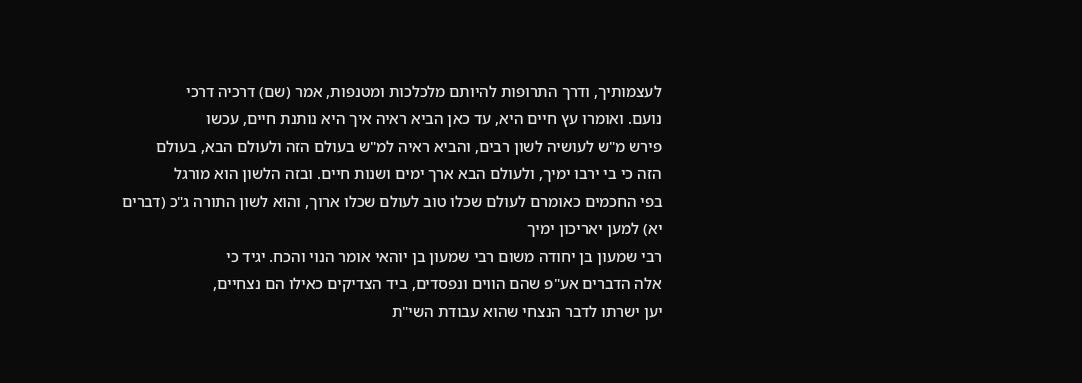לעצמותיך, ודרך התרופות להיותם מלכלכות ומטנפות, אמר (שם) דרכיה דרכי
נועם. ואומרו עץ חיים היא, עד כאן הביא ראיה איך היא נותנת חיים, עכשו
פירש מ"ש לעושיה לשון רבים, והביא ראיה למ"ש בעולם הזה ולעולם הבא, בעולם
הזה כי בי ירבו ימיך, ולעולם הבא ארך ימים ושנות חיים. ובזה הלשון הוא מורגל
בפי החכמים כאומרם לעולם שכלו טוב לעולם שכלו ארוך, והוא לשון התורה ג"כ (דברים
יא) למען יאריכון ימיך
רבי שמעון בן יחודה משום רבי שמעון בן יוהאי אומר הנוי והכח. יגיד כי
אלה הדברים אע"פ שהם הווים ונפסדים, ביד הצדיקים כאילו הם נצחיים,
יען ישרתו לדבר הנצחי שהוא עבודת השי"ת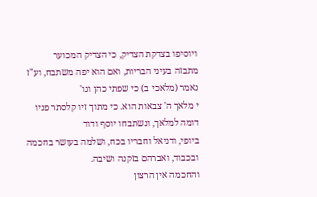ויוסיפו בצדקת הצדיק, כי הצדיק המכוער
מתבזה בעיני הבריות, ואם הוא יפה משתבח, וע"ז נאמר (מלאכי ב) כי שפתי כהן וגו'
י מלאך ה' צבאות הוא. כי מתוך זיו קלסתר פניו דומה למלאך, ונשתבחו יוסף ודוד
ביופי, ודניאל וחבריו בכח, ושלמה בעושר בחכמה ובכבוד, ואברהם בזקנה ושיבה.
והחכמה אין הרצון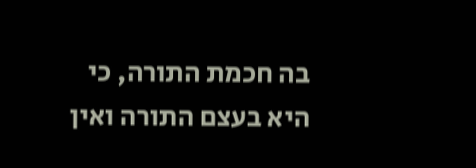בה חכמת התורה, כי היא בעצם התורה ואין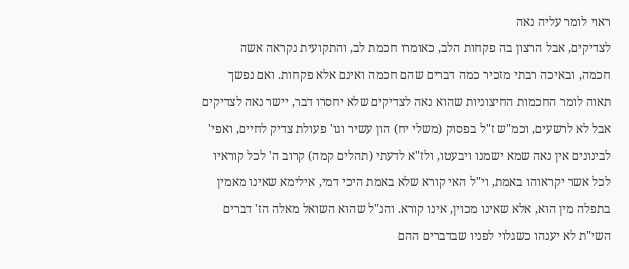ראוי לומר עליה נאה
לצדיקים, אבל הרצון בה פקחות הלב, כאומרו חכמת לב, והתקועית נקראה אשה
חכמה, ובאיכה רבתי מזכיר כמה דברים שהם חכמה ואינם אלא פקחות. ואם נפשך
תאוה לומר החכמות החיצוניות שהוא נאה לצדיקים שלא יחסרו דבר, יישר נאה לצדיקים
אבל לא לרשעים, וכמ"ש ז"ל בפסוק (משלי יח) הון עשיר וגו' פעולת צדיק לחיים, ואפי'
לבינונים אין נאה שמא ישמנו ויבעטו, ולז"א לדעתי (תהלים קמה) קרוב ה' לכל קוראיו
לכל אשר יקראוהו באמת, וי"ל האי קורא שלא באמת היכי דמי, אילימא שאינו מאמין
בתפלה מין הוא, אלא שאינו מכוין, אינו קורא. והנ"ל שהוא השואל מאלה הז' דברים
השי"ת לא יענהו כשגלוי לפניו שבדברים ההם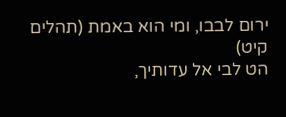ירום לבבו, ומי הוא באמת (תהלים קיט)
הט לבי אל עדותיך,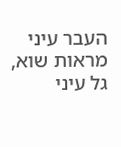העבר עיני מראות שוא, גל עיני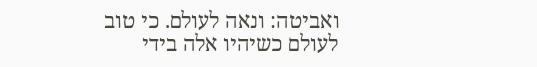ואביטה: ונאה לעולם. כי טוב
לעולם כשיהיו אלה בידי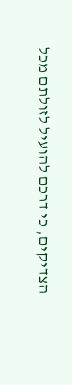הצדיקים, כי דרכם להועיל לזולתם מכל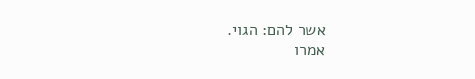אשר להם: הגוי.
אמרו